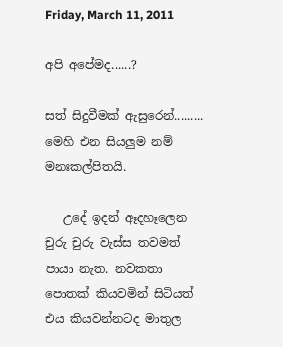Friday, March 11, 2011

අපි අපේමද......?

සත් සිදුවීමක් ඇසුරෙන්.........
මෙහි එන සියලුම නම් මනඃකල්පිතයි.

   උදේ ඉදන් ඈදහෑලෙන චුරු චුරු වැස්ස තවමත් පායා නැත. නවකතා පොතක් කියවමින් සිටියත් එය කියවන්නටද මාතුල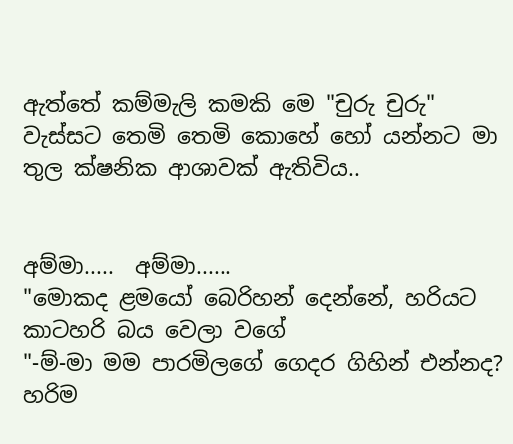ඇත්තේ කම්මැලි කමකි මෙ "චුරු චුරු" වැස්සට තෙමි තෙමි කොහේ හෝ යන්නට මා තුල ක්ෂනික ආශාවක් ඇතිවිය..


අම්මා.....  අම්මා......
"මොකද ළමයෝ බෙරිහන් දෙන්නේ, හරියට කාටහරි බය වෙලා වගේ
"-ම්-මා මම පාරමිලගේ ගෙදර ගිහින් එන්නද? හරිම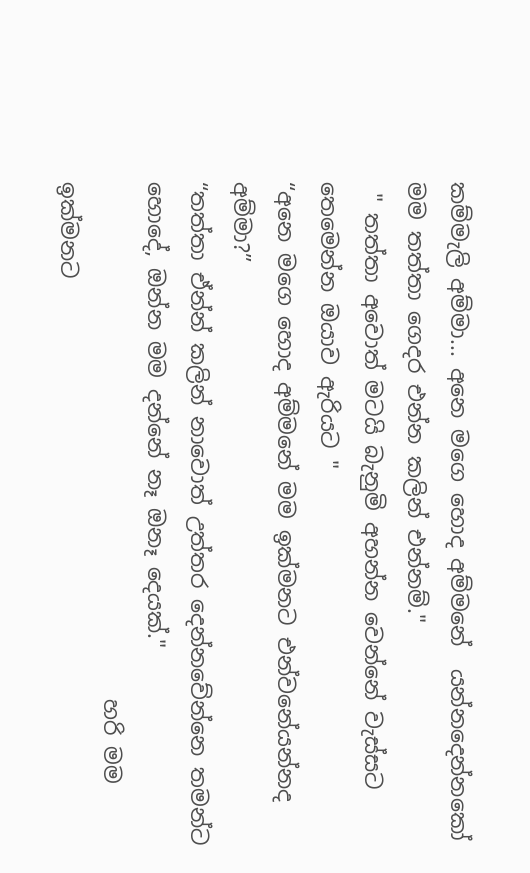කම්මැලි අම්මා... අනෙ මගෙ හොද අම්මනේ  යන්නදෙන්නකෝ මම තත්තා ගෙදර එන්න කලින් එන්නම්."
 " තත්තා අවොත් මටයි බැනුමි අහන්න වෙන්නේ වැස්සට තෙමෙන්න ඔයාව ඇරියට "
“අනෙ මගෙ හොද අම්මනේ මම ඉක්මනට එන්වනේයන්නද අම්මා?”
“තත්තා ඒන්න් කලින් නාවොත් උත්තර දෙන්නවේන්නෙ තමන්ට හොදේ, ඔන්න මම දන්නේ නෑ ඔනෑ දෙයක්."
                                               හරි මම ඉක්මනට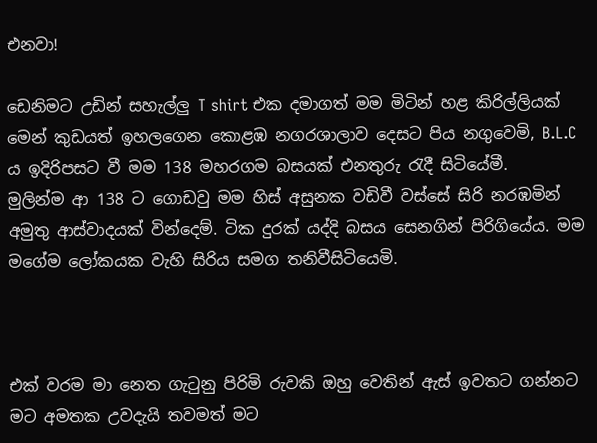එනවා!

ඩෙනිමට උඩින් සහැල්ලු T shirt එක දමාගත් මම මිටින් හළ කිරිල්ලියක් මෙන් කුඩයත් ඉහලගෙන කොළඹ නගරශාලාව දෙසට පිය නගුවෙමි, B.L.C ය ඉදිරිපසට වී මම 138 මහරගම බසයක් එනතුරු රැදී සිටියේමී.
මුලින්ම ආ 138 ට ගොඩවු මම හිස් අසුනක වඩිවී වස්සේ සිරි නරඹමින් අමුතු ආස්වාදයක් වින්දෙම්. ටික දුරක් යද්දි බසය සෙනගින් පිරිගියේය. මම මගේම ලෝකයක වැහි සිරිය සමග තනිවීසිටියෙමි.



එක් වරම මා නෙත ගැටුනු පිරිමි රුවකි ඔහු වෙතින් ඇස් ඉවතට ගන්නට මට අමතක උවදැයි තවමත් මට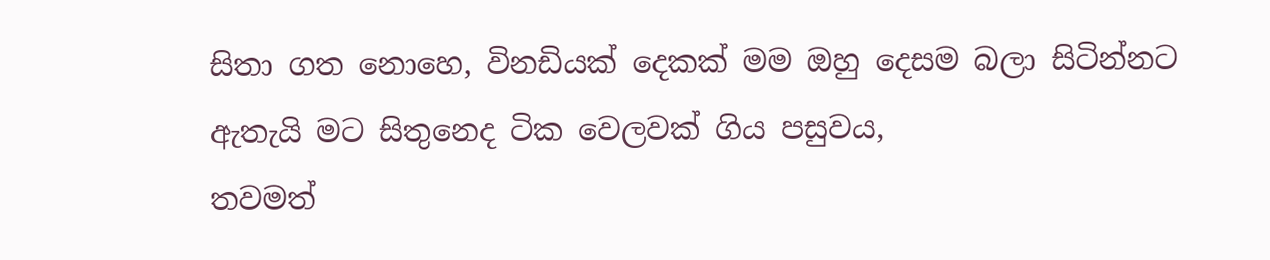සිතා ගත නොහෙ, විනඩියක් දෙකක් මම ඔහු දෙසම බලා සිටින්නට ඇතැයි මට සිතුනෙද ටික වෙලවක් ගිය පසුවය,
තවමත්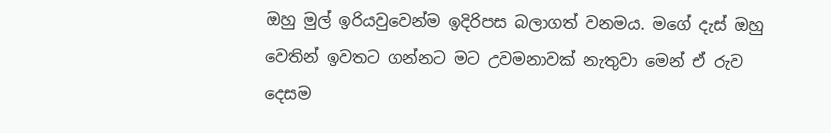ඔහු මුල් ඉරියවුවෙන්ම ඉදිරිපස බලාගත් වනමය. මගේ දැස් ඔහු වෙතින් ඉවතට ගන්නට මට උවමනාවක් නැතුවා මෙන් ඒ රුව දෙසම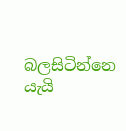බලසිටින්නෙ යැයි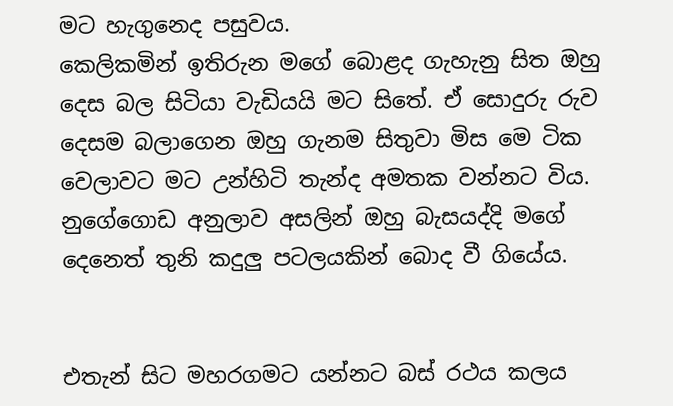මට හැගුනෙද පසුවය.
කෙලිකමින් ඉතිරුන මගේ බොළද ගැහැනු සිත ඔහු දෙස බල සිටියා වැඩියයි මට සිතේ. ඒ සොදුරු රුව දෙසම බලාගෙන ඔහු ගැනම සිතුවා මිස මෙ ටික වෙලාවට මට උන්හිටි තැන්ද අමතක වන්නට විය. නුගේගොඩ අනුලාව අසලින් ඔහු බැසයද්දි මගේ දෙනෙත් තුනි කදුලු පටලයකින් බොද වී ගියේය.


එතැන් සිට මහරගමට යන්නට බස් රථය කලය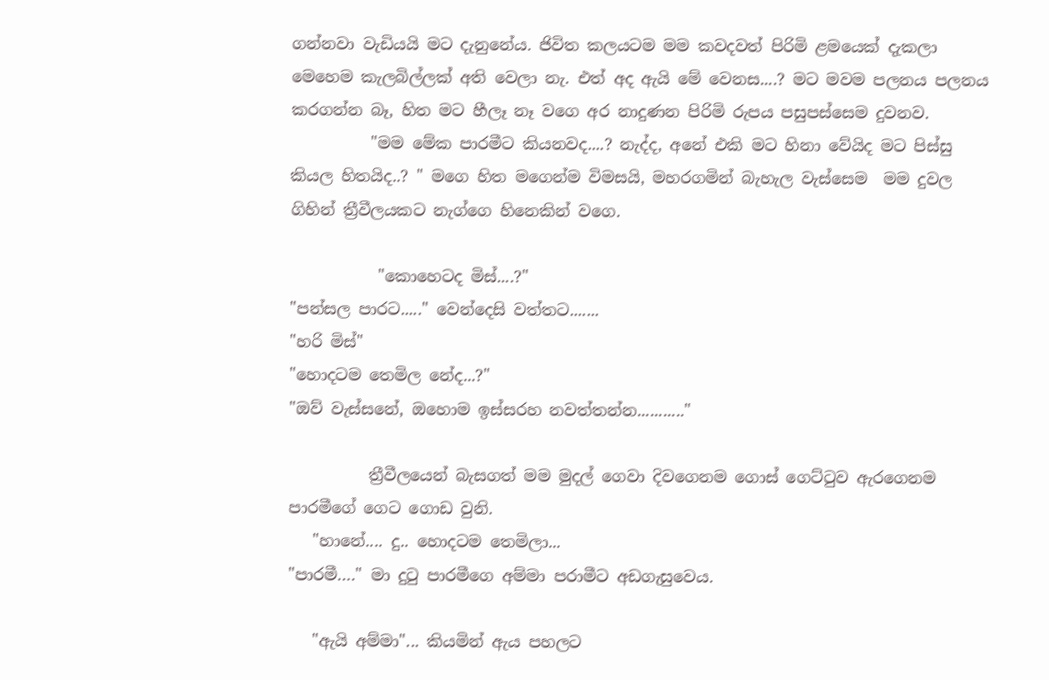ගන්නවා වැඩියයි මට දැනුනේය. ජිවිත කලයටම මම කවදවත් පිරිමි ළමයෙක් දැකලා මෙහෙම කැලබිල්ලක් අති වෙලා නැ. එත් අද ඇයි මේ වෙනස....? මට මවම පලනය පලනය කරගන්න බෑ, හිත මට හීලෑ නෑ වගෙ අර නාදුණන පිරිමි රුපය පසුපස්සෙම දුවනව.
          "මම මේක පාරමීට කියනවද....? නැද්ද, අනේ එකි මට හිනා වේයිද මට පිස්සු කියල හිතයිද..? " මගෙ හිත මගෙන්ම විමසයි, මහරගමින් බැහැල වැස්සෙම  මම දුවල ගිහින් ත්‍රීවීලයකට නැග්ගෙ හිනෙකින් වගෙ.

           "කොහෙටද මිස්....?"
"පන්සල පාරට....." වෙන්දෙසි වත්තට.......
"හරි මිස්"
"හොදටම තෙමිල නේද...?"
"ඔව් වැස්සනේ, ඔහොම ඉස්සරහ නවත්තන්න..........."

          ත්‍රීවීලයෙන් බැසගත් මම මුදල් ගෙවා දිවගෙනම ගොස් ගෙට්ටුව ඇරගෙනම පාරමීගේ ගෙට ගොඩ වුනි.
   "හානේ.... දු.. හොදටම තෙමිලා...
"පාරමී…." මා දුටු පාරමීගෙ අම්මා පරාමීට අඩගැසුවෙය.

   "ඇයි අම්මා"... කියමින් ඇය පහලට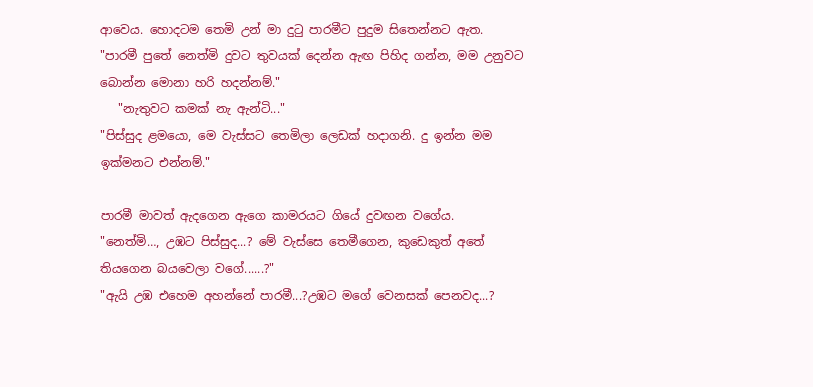ආවෙය. හොදටම තෙමි උන් මා දුටු පාරමීට පුදුම සිතෙන්නට ඇත.
"පාරමී පුතේ නෙත්මි දුවට තුවයක් දෙන්න ඇඟ පිහිද ගන්න, මම උනුවට බොන්න මොනා හරි හදන්නම්."
   "නැතුවට කමක් නැ ඇන්ටි..."
"පිස්සුද ළමයො, මෙ වැස්සට තෙමිලා ලෙඩක් හදාගනි. දු ඉන්න මම ඉක්මනට එන්නම්."

පාරමී මාවත් ඇදගෙන ඇගෙ කාමරයට ගියේ දුවඟන වගේය.
"නෙත්මි…, උඹට පිස්සුද...? මේ වැස්සෙ තෙමීගෙන, කුඩෙකුත් අතේ තියගෙන බයවෙලා වගේ......?"
"ඇයි උඹ එහෙම අහන්නේ පාරමී...?උඹට මගේ වෙනසක් පෙනවද...?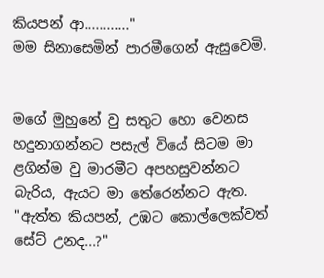කියපන් ආ............"
මම සිනාසෙමින් පාරමීගෙන් ඇසුවෙමි.


මගේ මුහුනේ වු සතුට හො වෙනස හදුනාගන්නට පසැල් වියේ සිටම මා ළගින්ම වු මාරමීට අපහසුවන්නට බැරිය, ඇයට මා තේරෙන්නට ඇත.
"ඇත්ත කියපන්, උඹට කොල්ලෙක්වත් සේට් උනද...?"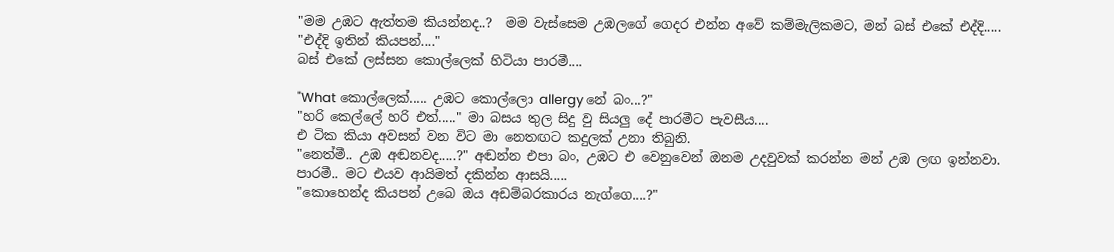"මම උඹට ඇත්තම කියන්නද..?  මම වැස්සෙම උඹලගේ ගෙදර එන්න අවේ කම්මැලිකමට, මන් බස් එකේ එද්දි.....
"එද්දි ඉතින් කියපන්...."
බස් එකේ ලස්සන කොල්ලෙක් හිටියා පාරමී....

"What කොල්ලෙක්..... උඹට කොල්ලො allergy නේ බං...?"
"හරි කෙල්ලේ හරි එත්....." මා බසය තුල සිදු වු සියලු දේ පාරමීට පැවසීය....
එ ටික කියා අවසන් වන විට මා නෙතඟට කදුලක් උනා තිබුනි.
"නෙත්මී.. උඹ අඬනවද.....?" අඬන්න එපා බං, උඹට එ වෙනුවෙන් ඔනම උදවුවක් කරන්න මන් උඹ ලඟ ඉන්නවා.
පාරමී.. මට එයව ආයිමත් දකින්න ආසයි.....
"කොහෙන්ද කියපන් උබෙ ඔය අඩම්බරකාරය නැග්ගෙ....?"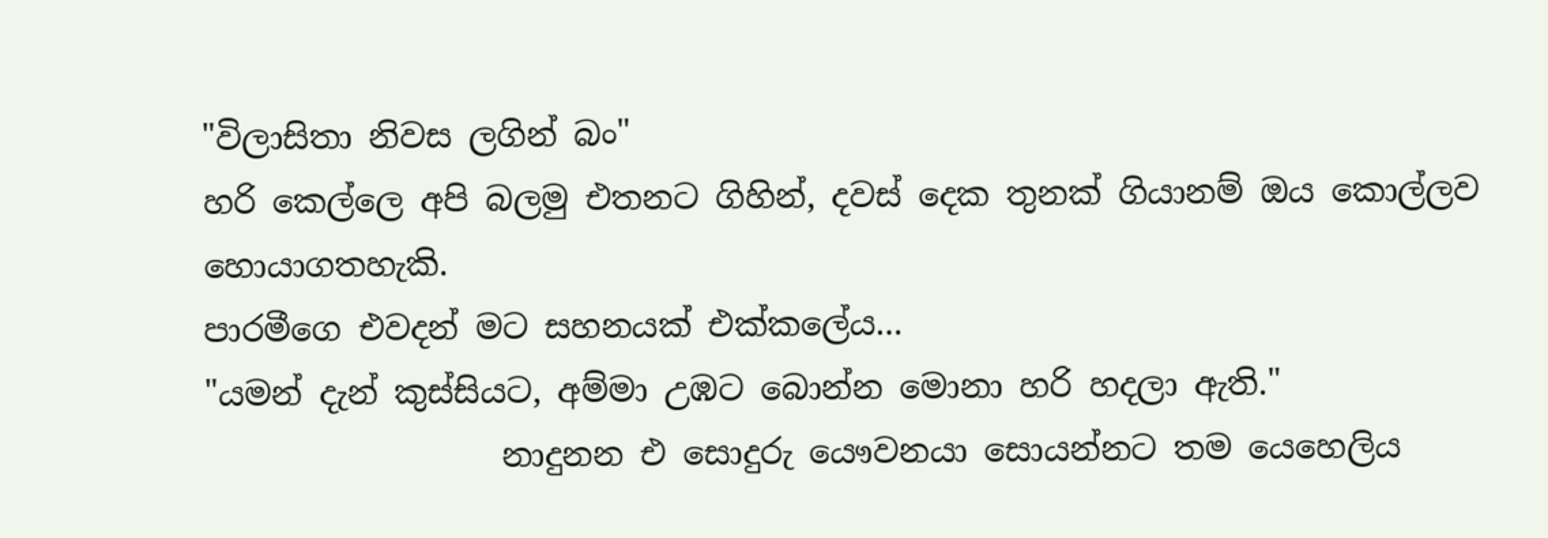"විලාසිතා නිවස ලගින් බං"
හරි කෙල්ලෙ අපි බලමු එතනට ගිහින්, දවස් දෙක තුනක් ගියානම් ඔය කොල්ලව හොයාගතහැකි.
පාරමීගෙ එවදන් මට සහනයක් එක්කලේය...
"යමන් දැන් කුස්සියට, අම්මා උඹට බොන්න මොනා හරි හදලා ඇති."
                  නාදුනන එ සොදුරු යෞවනයා සොයන්නට තම යෙහෙලිය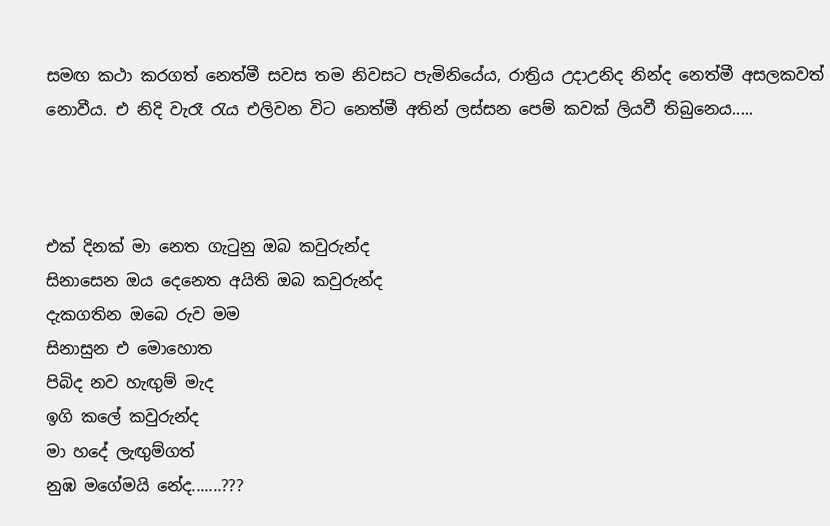සමඟ කථා කරගත් නෙත්මී සවස තම නිවසට පැමිනියේය, රාත්‍රිය උදාඋනිද නින්ද නෙත්මී අසලකවත් නොවීය. එ නිදි වැරෑ රැය එලිවන විට නෙත්මී අතින් ලස්සන පෙම් කවක් ලියවී තිබුනෙය.....



එක් දිනක් මා නෙත ගැටුනු ඔබ කවුරුන්ද
සිනාසෙන ඔය දෙනෙත අයිති ඔබ කවුරුන්ද
දැකගතින ඔබෙ රුව මම
සිනාසුන එ මොහොත
පිබිද නව හැඟුම් මැද
ඉගි කලේ කවුරුන්ද
මා හදේ ලැඟුම්ගත්
නුඹ මගේමයි නේද.......???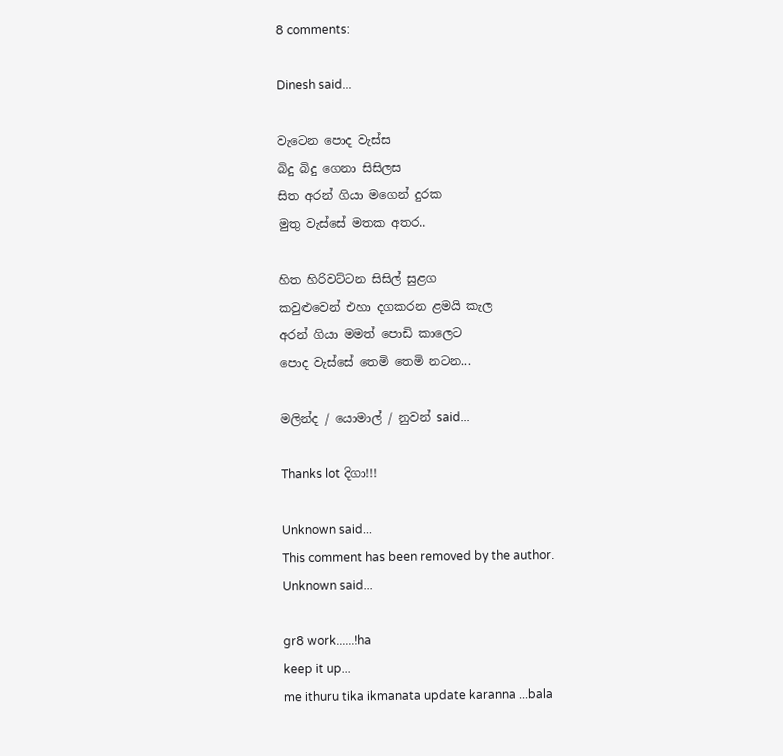8 comments:

Dinesh said...

වැටෙන පොද වැස්ස
බිදු බිදු ගෙනා සිසිලස
සිත අරන් ගියා මගෙන් දුරක
මුතු වැස්සේ මතක අතර..

හිත හිරිවට්ටන සිසිල් සුළග
කවුළුවෙන් එහා දගකරන ළමයි කැල
අරන් ගියා මමත් පොඩි කාලෙට
පොද වැස්සේ තෙමි තෙමි නටන...

මලින්ද / යොමාල් / නුවන් said...

Thanks lot දිගා!!!

Unknown said...
This comment has been removed by the author.
Unknown said...

gr8 work......!ha
keep it up...
me ithuru tika ikmanata update karanna ...bala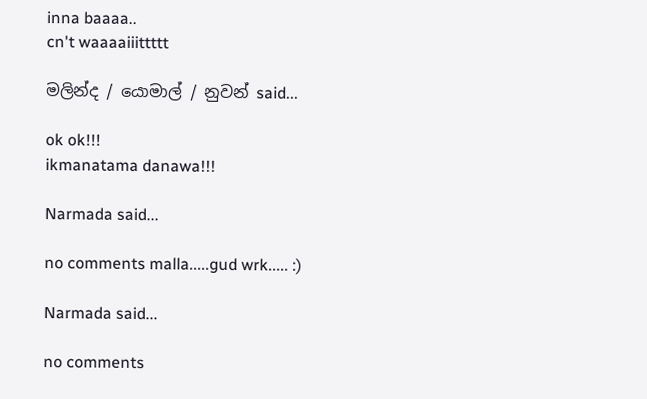inna baaaa..
cn't waaaaiiittttt

මලින්ද / යොමාල් / නුවන් said...

ok ok!!!
ikmanatama danawa!!!

Narmada said...

no comments malla.....gud wrk..... :)

Narmada said...

no comments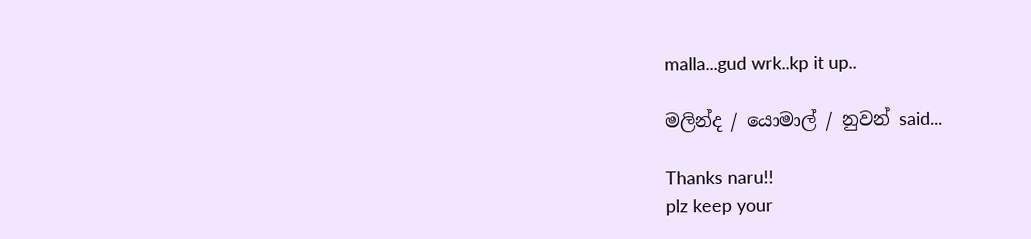malla...gud wrk..kp it up..

මලින්ද / යොමාල් / නුවන් said...

Thanks naru!!
plz keep your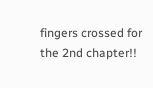fingers crossed for the 2nd chapter!!